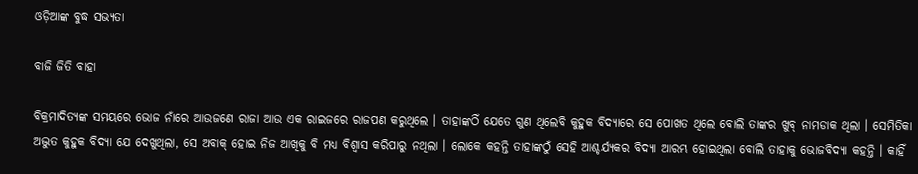ଓଡ଼ିଆଙ୍କ ବୁଦ୍ଧ ସଭ୍ୟତା

ବାଜି ଜିତି ବାହା

ବିକ୍ରମାଦିତ୍ୟଙ୍କ ସମୟରେ ଭୋଜ ନାଁରେ ଆଉଜଣେ ରାଜା ଆଉ ଏକ ରାଇଜରେ ରାଜପଣ କରୁଥିଲେ । ତାହାଙ୍କଠିଁ ଯେତେ ଗୁଣ ଥିଲେବି କୁହୁକ ବିଦ୍ୟାରେ ସେ ପୋଖତ ଥିଲେ ବୋଲି ତାଙ୍କର ଖୁବ୍ ନାମଡାକ ଥିଲା । ସେମିତିକା ଅଦ୍ଭୁତ କୁହୁକ ବିଦ୍ୟା ଯେ ଦେଖୁଥିଲା, ସେ ଅବାକ୍ ହୋଇ ନିଜ ଆଖିକୁ ବି ମଧ୍ୟ ବିଶ୍ୱାସ କରିପାରୁ ନଥିଲା । ଲୋକେ କହନ୍ତି ତାହାଙ୍କଠୁଁ ସେହି ଆଶ୍ଚର୍ଯ୍ୟକର ବିଦ୍ୟା ଆରମ୍ଭ ହୋଇଥିଲା ବୋଲି ତାହାକୁ ଭୋଜବିଦ୍ୟା କହନ୍ତି । କାହିଁ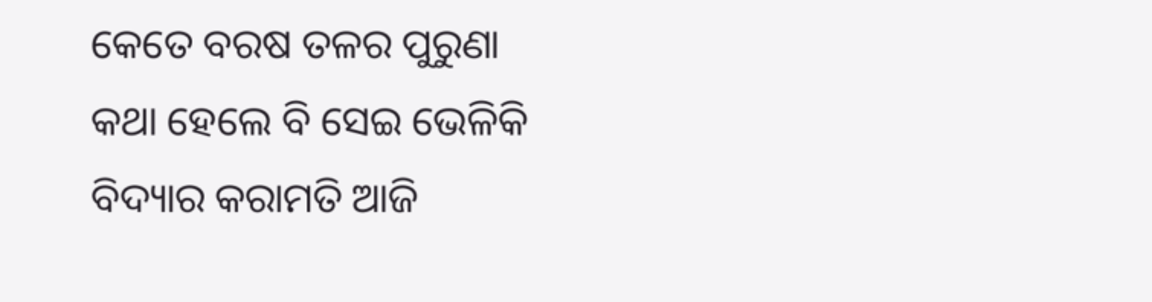କେତେ ବରଷ ତଳର ପୁରୁଣା କଥା ହେଲେ ବି ସେଇ ଭେଳିକି ବିଦ୍ୟାର କରାମତି ଆଜି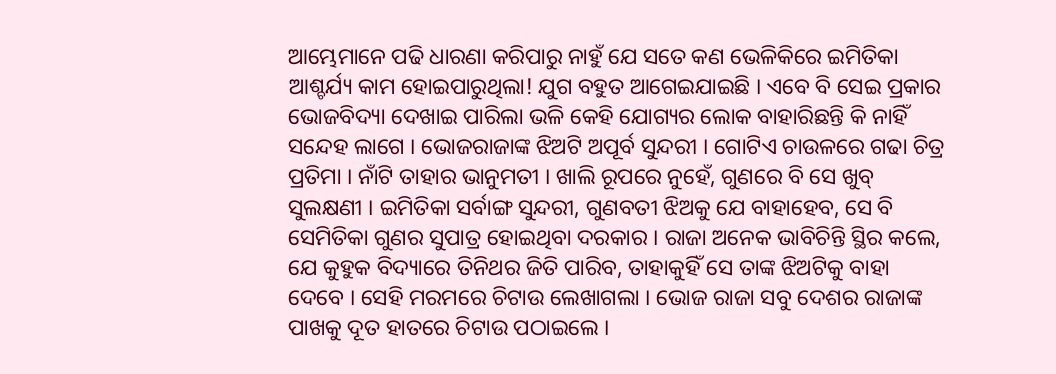ଆମ୍ଭେମାନେ ପଢି ଧାରଣା କରିପାରୁ ନାହୁଁ ଯେ ସତେ କଣ ଭେଳିକିରେ ଇମିତିକା ଆଶ୍ଚର୍ଯ୍ୟ କାମ ହୋଇପାରୁଥିଲା! ଯୁଗ ବହୁତ ଆଗେଇଯାଇଛି । ଏବେ ବି ସେଇ ପ୍ରକାର ଭୋଜବିଦ୍ୟା ଦେଖାଇ ପାରିଲା ଭଳି କେହି ଯୋଗ୍ୟର ଲୋକ ବାହାରିଛନ୍ତି କି ନାହିଁ ସନ୍ଦେହ ଲାଗେ । ଭୋଜରାଜାଙ୍କ ଝିଅଟି ଅପୂର୍ବ ସୁନ୍ଦରୀ । ଗୋଟିଏ ଚାଉଳରେ ଗଢା ଚିତ୍ର ପ୍ରତିମା । ନାଁଟି ତାହାର ଭାନୁମତୀ । ଖାଲି ରୂପରେ ନୁହେଁ, ଗୁଣରେ ବି ସେ ଖୁବ୍ ସୁଲକ୍ଷଣୀ । ଇମିତିକା ସର୍ବାଙ୍ଗ ସୁନ୍ଦରୀ, ଗୁଣବତୀ ଝିଅକୁ ଯେ ବାହାହେବ, ସେ ବି ସେମିତିକା ଗୁଣର ସୁପାତ୍ର ହୋଇଥିବା ଦରକାର । ରାଜା ଅନେକ ଭାବିଚିନ୍ତି ସ୍ଥିର କଲେ, ଯେ କୁହୁକ ବିଦ୍ୟାରେ ତିନିଥର ଜିତି ପାରିବ, ତାହାକୁହିଁ ସେ ତାଙ୍କ ଝିଅଟିକୁ ବାହା ଦେବେ । ସେହି ମରମରେ ଚିଟାଉ ଲେଖାଗଲା । ଭୋଜ ରାଜା ସବୁ ଦେଶର ରାଜାଙ୍କ ପାଖକୁ ଦୂତ ହାତରେ ଚିଟାଉ ପଠାଇଲେ ।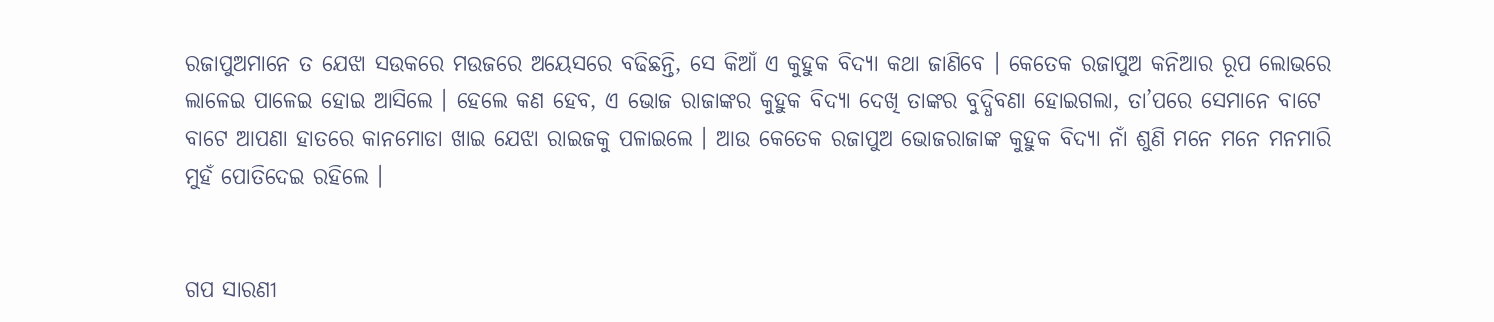ରଜାପୁଅମାନେ ତ ଯେଝା ସଉକରେ ମଉଜରେ ଅୟେସରେ ବଢିଛନ୍ତି, ସେ କିଆଁ ଏ କୁହୁକ ବିଦ୍ୟା କଥା ଜାଣିବେ । କେତେକ ରଜାପୁଅ କନିଆର ରୂପ ଲୋଭରେ ଲାଳେଇ ପାଳେଇ ହୋଇ ଆସିଲେ । ହେଲେ କଣ ହେବ, ଏ ଭୋଜ ରାଜାଙ୍କର କୁହୁକ ବିଦ୍ୟା ଦେଖି ତାଙ୍କର ବୁଦ୍ଧିବଣା ହୋଇଗଲା, ତା’ପରେ ସେମାନେ ବାଟେ ବାଟେ ଆପଣା ହାତରେ କାନମୋଡା ଖାଇ ଯେଝା ରାଇଜକୁ ପଳାଇଲେ । ଆଉ କେତେକ ରଜାପୁଅ ଭୋଜରାଜାଙ୍କ କୁହୁକ ବିଦ୍ୟା ନାଁ ଶୁଣି ମନେ ମନେ ମନମାରି ମୁହଁ ପୋତିଦେଇ ରହିଲେ ।


ଗପ ସାରଣୀ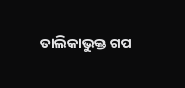ତାଲିକାଭୁକ୍ତ ଗପ